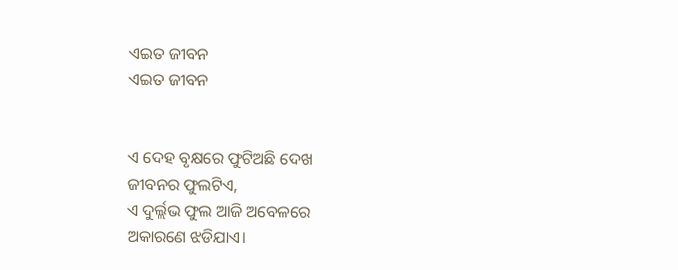ଏଇତ ଜୀବନ
ଏଇତ ଜୀବନ


ଏ ଦେହ ବୃକ୍ଷରେ ଫୁଟିଅଛି ଦେଖ
ଜୀବନର ଫୁଲଟିଏ,
ଏ ଦୁର୍ଲ୍ଲଭ ଫୁଲ ଆଜି ଅବେଳରେ
ଅକାରଣେ ଝଡିଯାଏ।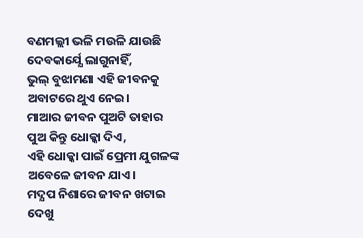ବଣମଲ୍ଲୀ ଭଳି ମଉଳି ଯାଉଛି
ଦେବକାର୍ଯ୍ଯେ ଲାଗୁନାହିଁ,
ଭୁଲ୍ ବୁଝାମଣା ଏହି ଜୀବନକୁ
ଅବାଟରେ ଥୁଏ ନେଇ।
ମାଆର ଜୀବନ ପୁଅଟି ତାହାର
ପୁଅ କିନ୍ତୁ ଧୋକ୍କା ଦିଏ,
ଏହି ଧୋକ୍କା ପାଇଁ ପ୍ରେମୀ ଯୁଗଳଙ୍କ
ଅବେଳେ ଜୀବନ ଯାଏ।
ମଦ୍ଯପ ନିଶାରେ ଜୀବନ ଖଟାଇ
ଦେଖୁ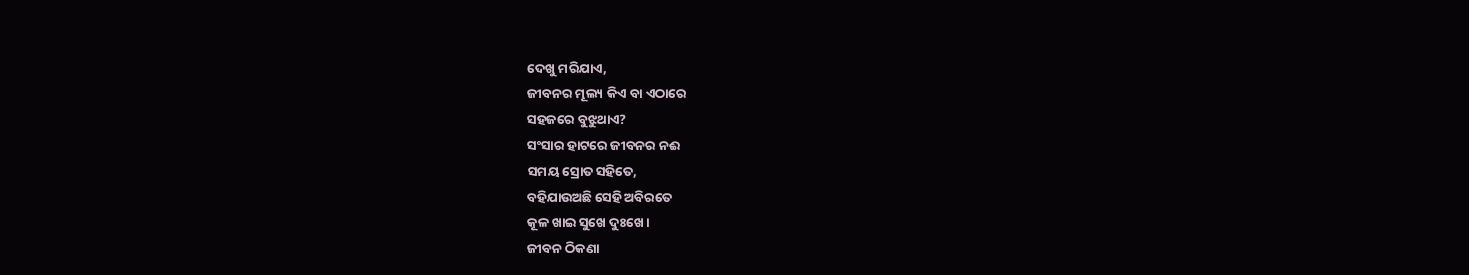ଦେଖୁ ମରିଯାଏ,
ଜୀବନର ମୂଲ୍ୟ କିଏ ବା ଏଠାରେ
ସହଜରେ ବୁଝୁଥାଏ?
ସଂସାର ହାଟରେ ଜୀବନର ନଈ
ସମୟ ସ୍ରୋତ ସହିତେ,
ବହିଯାଉଅଛି ସେହି ଅବିରତେ
କୂଳ ଖାଇ ସୁଖେ ଦୁଃଖେ।
ଜୀବନ ଠିକଣା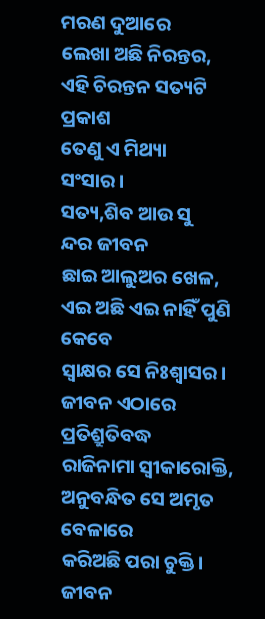ମରଣ ଦୁଆରେ
ଲେଖା ଅଛି ନିରନ୍ତର,
ଏହି ଚିରନ୍ତନ ସତ୍ୟଟି ପ୍ରକାଶ
ତେଣୁ ଏ ମିଥ୍ୟା ସଂସାର।
ସତ୍ୟ,ଶିବ ଆଉ ସୁ
ନ୍ଦର ଜୀବନ
ଛାଇ ଆଲୁଅର ଖେଳ,
ଏଇ ଅଛି ଏଇ ନାହିଁ ପୁଣି କେବେ
ସ୍ଵାକ୍ଷର ସେ ନିଃଶ୍ବାସର।
ଜୀବନ ଏଠାରେ ପ୍ରତିଶ୍ରୁତିବଦ୍ଧ
ରାଜିନାମା ସ୍ଵୀକାରୋକ୍ତି,
ଅନୁବନ୍ଧିତ ସେ ଅମୃତ ବେଳାରେ
କରିଅଛି ପରା ଚୁକ୍ତି।
ଜୀବନ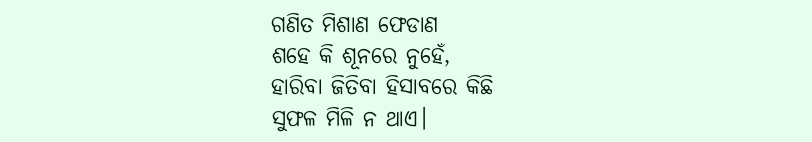ଗଣିତ ମିଶାଣ ଫେଡାଣ
ଶହେ କି ଶୂନରେ ନୁହେଁ,
ହାରିବା ଜିତିବା ହିସାବରେ କିଛି
ସୁଫଳ ମିଳି ନ ଥାଏ।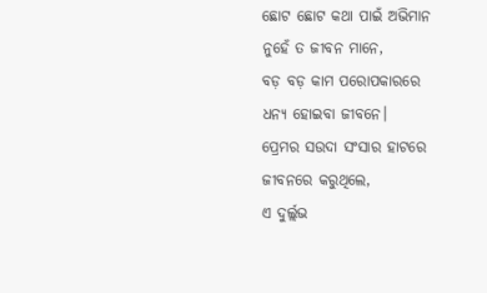ଛୋଟ ଛୋଟ କଥା ପାଇଁ ଅଭିମାନ
ନୁହେଁ ତ ଜୀବନ ମାନେ,
ବଡ଼ ବଡ଼ କାମ ପରୋପକାରରେ
ଧନ୍ୟ ହୋଇବା ଜୀବନେ।
ପ୍ରେମର ସଉଦା ସଂସାର ହାଟରେ
ଜୀବନରେ କରୁଥିଲେ,
ଏ ଦୁର୍ଲ୍ଲଭ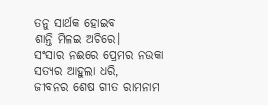ତନୁ ସାର୍ଥକ ହୋଇବ
ଶାନ୍ତି ମିଳଇ ଅଚିରେ।
ସଂସାର ନଈରେ ପ୍ରେମର ନଉକା
ସତ୍ୟର ଆହୁଲା ଧରି,
ଜୀବନର ଶେଷ ଗୀତ ରାମନାମ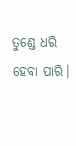ତୁଣ୍ଡେ ଧରି ହେବା ପାରି।